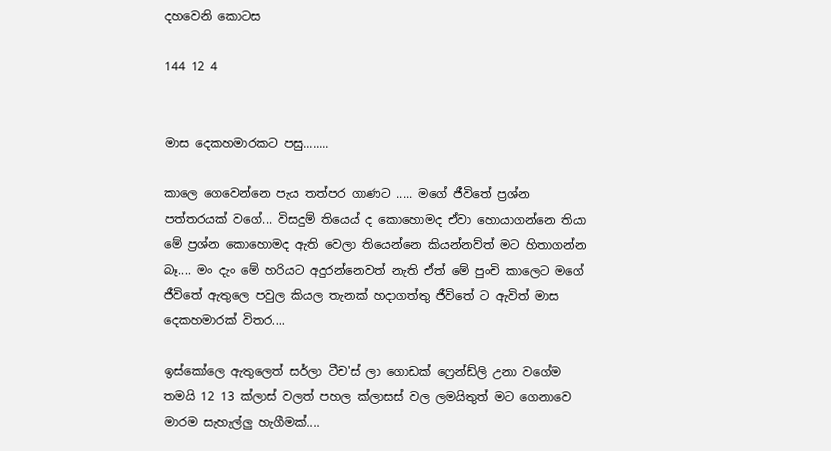දහවෙනි කොටස

144 12 4


මාස දෙකහමාරකට පසු........

කාලෙ ගෙවෙන්නෙ පැය තත්පර ගාණට ..... මගේ ජීවිතේ ප්‍රශ්න පත්තරයක් වගේ... විසදුම් තියෙය් ද කොහොමද ඒවා හොයාගන්නෙ තියා මේ ප්‍රශ්න කොහොමද ඇති වෙලා තියෙන්නෙ කියන්නව්ත් මට හිතාගන්න බෑ.... මං දැං මේ හරියට අදුරන්නෙවත් නැති ඒත් මේ පුංචි කාලෙට මගේ ජීවිතේ ඇතුලෙ පවුල කියල තැනක් හදාගත්තු ජීවිතේ ට ඇවිත් මාස දෙකහමාරක් විතර....

ඉස්කෝලෙ ඇතුලෙත් සර්ලා ටීච'ස් ලා ගොඩක් ෆ්‍රෙන්ඩ්ලි උනා වගේම තමයි 12 13 ක්ලාස් වලත් පහල ක්ලාසස් වල ලමයිතුත් මට ගෙනාවෙ මාරම සැහැල්ලු හැගීමක්....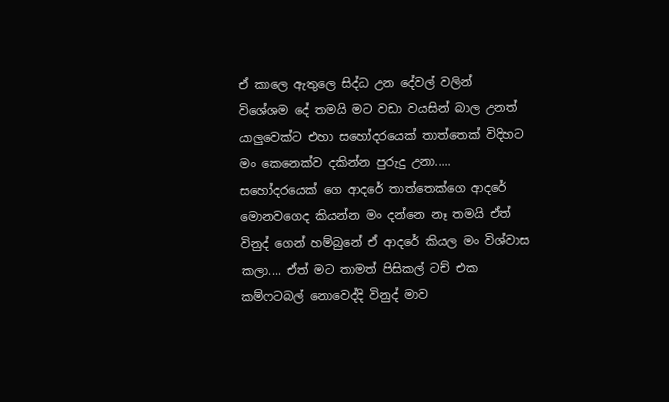ඒ කාලෙ ඇතුලෙ සිද්ධ උන දේවල් වලින් විශේශම දේ තමයි මට වඩා වයසින් බාල උනත් යාලුවෙක්ට එහා සහෝදරයෙක් තාත්තෙක් විදිහට මං කෙනෙක්ව දකින්න පුරුදු උනා..... සහෝදරයෙක් ගෙ ආදරේ තාත්තෙක්ගෙ ආදරේ මොනවගෙද කියන්න මං දන්නෙ නෑ තමයි ඒත් විනුද් ගෙන් හම්බුනේ ඒ ආදරේ කියල මං විශ්වාස කලා.... ඒත් මට තාමත් පිසිකල් ටච් එක කම්ෆටබල් නොවෙද්දි විනුද් මාව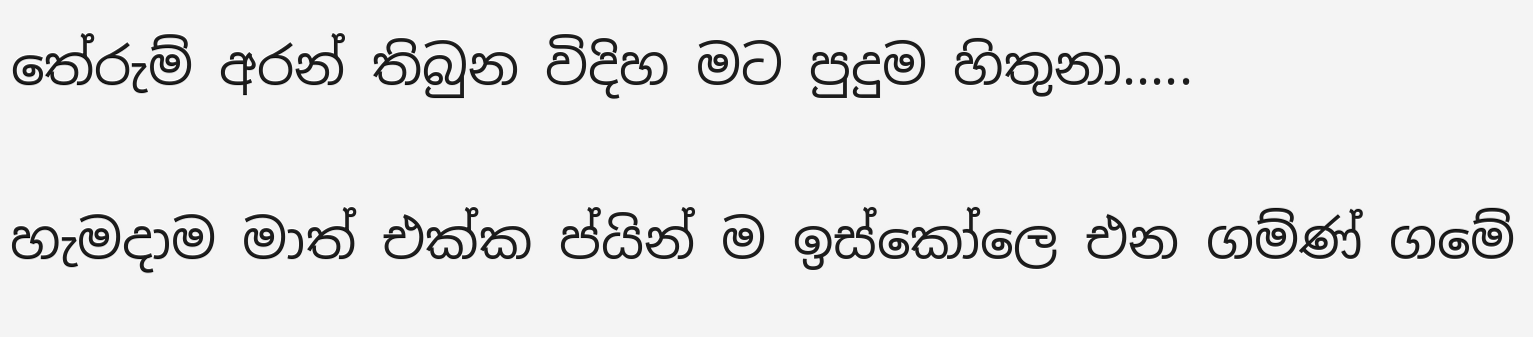තේරුම් අරන් තිබුන විදිහ මට පුදුම හිතුනා.....

හැමදාම මාත් එක්ක ප්යින් ම ඉස්කෝලෙ එන ගම්ණ් ගමේ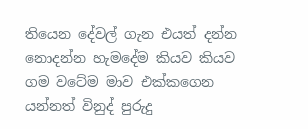තියෙන දේවල් ගැන එයත් දන්න නොදන්න හැමදේම කියව කියව ගම වටේම මාව එක්කගෙන යන්නත් විනුද් පුරුදු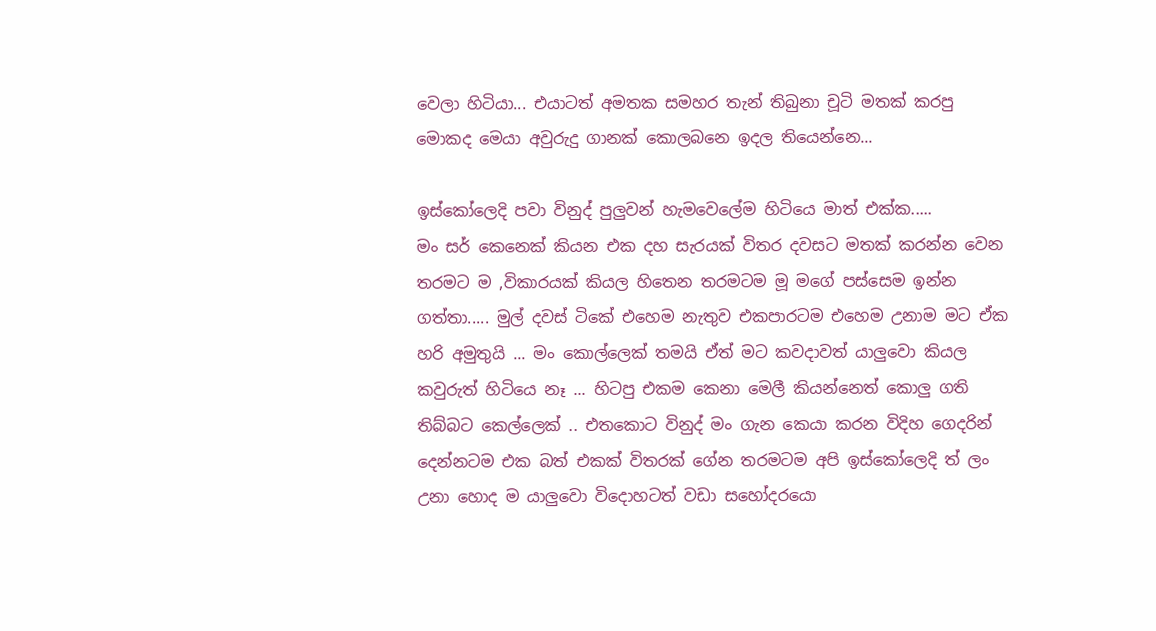වෙලා හිටියා... එයාටත් අමතක සමහර තැන් තිබුනා චූටි මතක් කරපු මොකද මෙයා අවුරුදු ගානක් කොලබනෙ ඉදල තියෙන්නෙ...

ඉස්කෝලෙදි පවා විනුද් පුලුවන් හැමවෙලේම හිටියෙ මාත් එක්ක.....
මං සර් කෙනෙක් කියන එක දහ සැරයක් විතර දවසට මතක් කරන්න වෙන තරමට ම ,විකාරයක් කියල හිතෙන තරමටම මූ මගේ පස්සෙම ඉන්න ගත්තා..... මුල් දවස් ටිකේ එහෙම නැතුව එකපාරටම එහෙම උනාම මට ඒක හරි අමුතුයි ... මං කොල්ලෙක් තමයි ඒත් මට කවදාවත් යාලුවො කියල කවුරුත් හිටියෙ නෑ ... හිටපු එකම කෙනා මෙලී කියන්නෙත් කොලු ගති තිබ්බට කෙල්ලෙක් .. එතකොට විනුද් මං ගැන කෙයා කරන විදිහ ගෙදරින් දෙන්නටම එක බත් එකක් විතරක් ගේන තරමටම අපි ඉස්කෝලෙදි ත් ලං උනා හොද ම යාලුවො විදොහටත් වඩා සහෝදරයො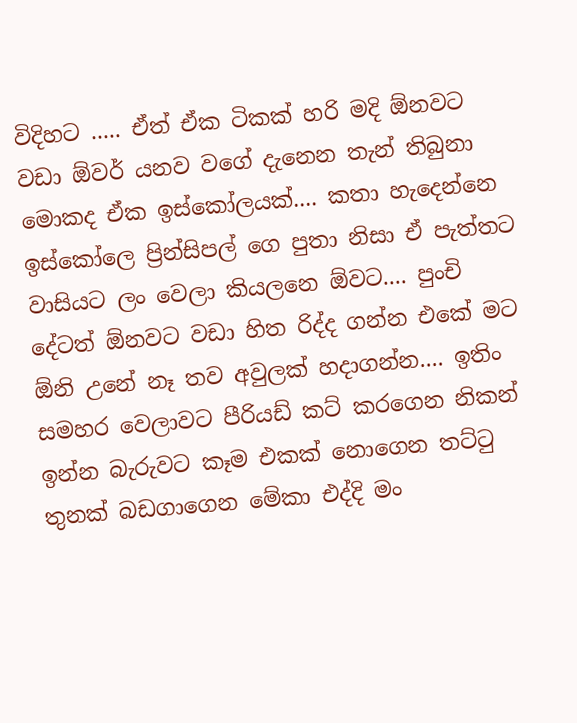විදිහට ..... ඒත් ඒක ටිකක් හරි මදි ඕනවට වඩා ඕවර් යනව වගේ දැනෙන තැන් තිබුනා මොකද ඒක ඉස්කෝලයක්.... කතා හැදෙන්නෙ ඉස්කෝලෙ ප්‍රින්සිපල් ගෙ පුතා නිසා ඒ පැත්තට වාසියට ලං වෙලා කියලනෙ ඕවට.... පුංචි දේටත් ඕනවට වඩා හිත රිද්ද ගන්න එකේ මට ඕනි උනේ නෑ තව අවුලක් හදාගන්න.... ඉතිං සමහර වෙලාවට පීරියඩ් කට් කරගෙන නිකන් ඉන්න බැරුවට කෑම එකක් නොගෙන තට්ටු තුනක් බඩගාගෙන මේකා එද්දි මං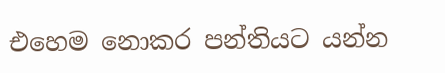එහෙම නොකර පන්තියට යන්න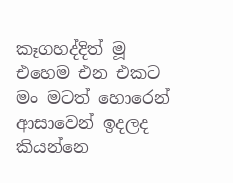කෑගහද්දිත් මූ එහෙම එන එකට මං මටත් හොරෙන් ආසාවෙන් ඉදලද කියන්නෙ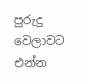පුරුදු වෙලාවට එන්න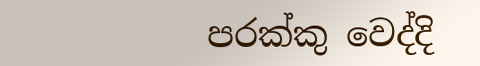පරක්කු වෙද්දි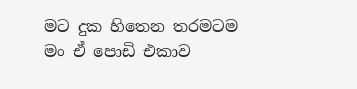මට දුක හිතෙන තරමටම මං ඒ පොඩි එකාව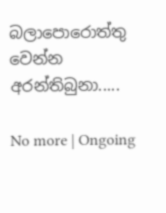බලාපොරොත්තු වෙන්න අරන්තිබුනා.....

No more | Ongoing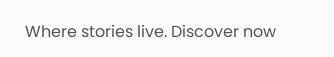Where stories live. Discover now